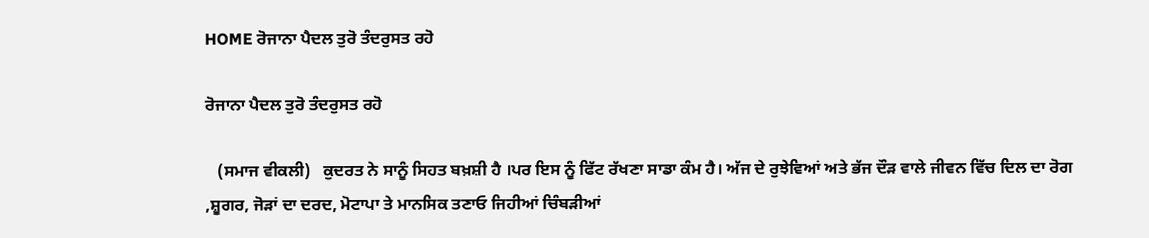HOME ਰੋਜਾਨਾ ਪੈਦਲ ਤੁਰੋ ਤੰਦਰੁਸਤ ਰਹੋ

ਰੋਜਾਨਾ ਪੈਦਲ ਤੁਰੋ ਤੰਦਰੁਸਤ ਰਹੋ

   (ਸਮਾਜ ਵੀਕਲੀ)   ਕੁਦਰਤ ਨੇ ਸਾਨੂੰ ਸਿਹਤ ਬਖ਼ਸ਼ੀ ਹੈ ।ਪਰ ਇਸ ਨੂੰ ਫਿੱਟ ਰੱਖਣਾ ਸਾਡਾ ਕੰਮ ਹੈ। ਅੱਜ ਦੇ ਰੁਝੇਵਿਆਂ ਅਤੇ ਭੱਜ ਦੌੜ ਵਾਲੇ ਜੀਵਨ ਵਿੱਚ ਦਿਲ ਦਾ ਰੋਗ ,ਸ਼ੂਗਰ, ਜੋੜਾਂ ਦਾ ਦਰਦ, ਮੋਟਾਪਾ ਤੇ ਮਾਨਸਿਕ ਤਣਾਓ ਜਿਹੀਆਂ ਚਿੰਬੜੀਆਂ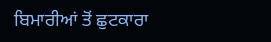ਬਿਮਾਰੀਆਂ ਤੋਂ ਛੁਟਕਾਰਾ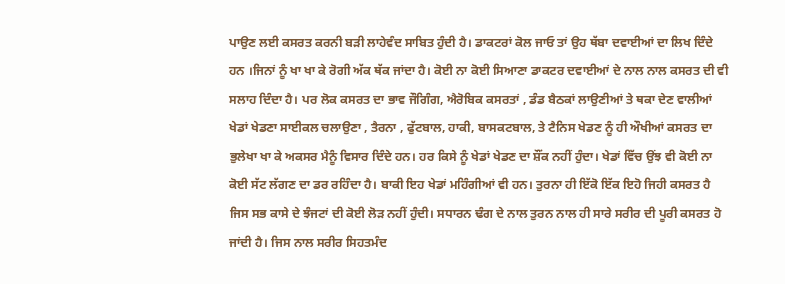ਪਾਉਣ ਲਈ ਕਸਰਤ ਕਰਨੀ ਬੜੀ ਲਾਹੇਵੰਦ ਸਾਬਿਤ ਹੁੰਦੀ ਹੈ। ਡਾਕਟਰਾਂ ਕੋਲ ਜਾਓ ਤਾਂ ਉਹ ਥੱਬਾ ਦਵਾਈਆਂ ਦਾ ਲਿਖ ਦਿੰਦੇ ਹਨ ।ਜਿਨਾਂ ਨੂੰ ਖਾ ਖਾ ਕੇ ਰੋਗੀ ਅੱਕ ਥੱਕ ਜਾਂਦਾ ਹੈ। ਕੋਈ ਨਾ ਕੋਈ ਸਿਆਣਾ ਡਾਕਟਰ ਦਵਾਈਆਂ ਦੇ ਨਾਲ ਨਾਲ ਕਸਰਤ ਦੀ ਵੀ ਸਲਾਹ ਦਿੰਦਾ ਹੈ। ਪਰ ਲੋਕ ਕਸਰਤ ਦਾ ਭਾਵ ਜੌਗਿੰਗ, ਐਰੋਬਿਕ ਕਸਰਤਾਂ , ਡੰਡ ਬੈਠਕਾਂ ਲਾਉਣੀਆਂ ਤੇ ਥਕਾ ਦੇਣ ਵਾਲੀਆਂ ਖੇਡਾਂ ਖੇਡਣਾ ਸਾਈਕਲ ਚਲਾਉਣਾ , ਤੈਰਨਾ , ਫੁੱਟਬਾਲ, ਹਾਕੀ, ਬਾਸਕਟਬਾਲ, ਤੇ ਟੈਨਿਸ ਖੇਡਣ ਨੂੰ ਹੀ ਔਖੀਆਂ ਕਸਰਤ ਦਾ ਭੁਲੇਖਾ ਖਾ ਕੇ ਅਕਸਰ ਮੈਨੂੰ ਵਿਸਾਰ ਦਿੰਦੇ ਹਨ। ਹਰ ਕਿਸੇ ਨੂੰ ਖੇਡਾਂ ਖੇਡਣ ਦਾ ਸ਼ੌਂਕ ਨਹੀਂ ਹੁੰਦਾ। ਖੇਡਾਂ ਵਿੱਚ ਉਂਝ ਵੀ ਕੋਈ ਨਾ ਕੋਈ ਸੱਟ ਲੱਗਣ ਦਾ ਡਰ ਰਹਿੰਦਾ ਹੈ। ਬਾਕੀ ਇਹ ਖੇਡਾਂ ਮਹਿੰਗੀਆਂ ਵੀ ਹਨ। ਤੁਰਨਾ ਹੀ ਇੱਕੋ ਇੱਕ ਇਹੋ ਜਿਹੀ ਕਸਰਤ ਹੈ ਜਿਸ ਸਭ ਕਾਸੇ ਦੇ ਝੰਜਟਾਂ ਦੀ ਕੋਈ ਲੋੜ ਨਹੀਂ ਹੁੰਦੀ। ਸਧਾਰਨ ਢੰਗ ਦੇ ਨਾਲ ਤੁਰਨ ਨਾਲ ਹੀ ਸਾਰੇ ਸਰੀਰ ਦੀ ਪੂਰੀ ਕਸਰਤ ਹੋ ਜਾਂਦੀ ਹੈ। ਜਿਸ ਨਾਲ ਸਰੀਰ ਸਿਹਤਮੰਦ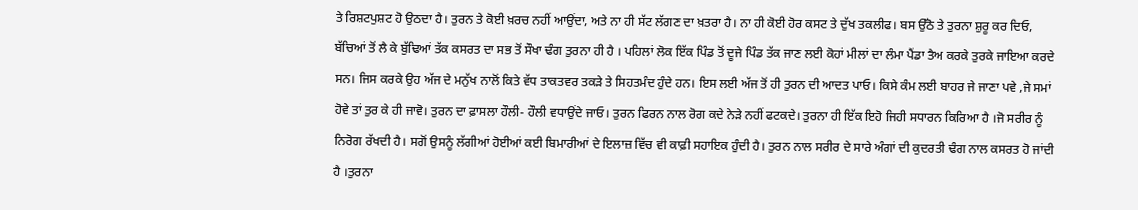ਤੇ ਰਿਸ਼ਟਪੁਸ਼ਟ ਹੋ ਉਠਦਾ ਹੈ। ਤੁਰਨ ਤੇ ਕੋਈ ਖ਼ਰਚ ਨਹੀਂ ਆਉਂਦਾ, ਅਤੇ ਨਾ ਹੀ ਸੱਟ ਲੱਗਣ ਦਾ ਖ਼ਤਰਾ ਹੈ। ਨਾ ਹੀ ਕੋਈ ਹੋਰ ਕਸਟ ਤੇ ਦੁੱਖ ਤਕਲੀਫ। ਬਸ ਉੱਠੋ ਤੇ ਤੁਰਨਾ ਸ਼ੁਰੂ ਕਰ ਦਿਓ, ਬੱਚਿਆਂ ਤੋਂ ਲੈ ਕੇ ਬੁੱਢਿਆਂ ਤੱਕ ਕਸਰਤ ਦਾ ਸਭ ਤੋਂ ਸੌਖਾ ਢੰਗ ਤੁਰਨਾ ਹੀ ਹੈ । ਪਹਿਲਾਂ ਲੋਕ ਇੱਕ ਪਿੰਡ ਤੋਂ ਦੂਜੇ ਪਿੰਡ ਤੱਕ ਜਾਣ ਲਈ ਕੋਹਾਂ ਮੀਲਾਂ ਦਾ ਲੰਮਾ ਪੈਂਡਾ ਤੈਅ ਕਰਕੇ ਤੁਰਕੇ ਜਾਇਆ ਕਰਦੇ ਸਨ। ਜਿਸ ਕਰਕੇ ਉਹ ਅੱਜ ਦੇ ਮਨੁੱਖ ਨਾਲੋਂ ਕਿਤੇ ਵੱਧ ਤਾਕਤਵਰ ਤਕੜੇ ਤੇ ਸਿਹਤਮੰਦ ਹੁੰਦੇ ਹਨ। ਇਸ ਲਈ ਅੱਜ ਤੋਂ ਹੀ ਤੁਰਨ ਦੀ ਆਦਤ ਪਾਓ। ਕਿਸੇ ਕੰਮ ਲਈ ਬਾਹਰ ਜੇ ਜਾਣਾ ਪਵੇ ,ਜੇ ਸਮਾਂ ਹੋਵੇ ਤਾਂ ਤੁਰ ਕੇ ਹੀ ਜਾਵੋ। ਤੁਰਨ ਦਾ ਫ਼ਾਸਲਾ ਹੌਲੀ- ਹੌਲੀ ਵਧਾਉਂਦੇ ਜਾਓ। ਤੁਰਨ ਫਿਰਨ ਨਾਲ ਰੋਗ ਕਦੇ ਨੇੜੇ ਨਹੀਂ ਫਟਕਦੇ। ਤੁਰਨਾ ਹੀ ਇੱਕ ਇਹੋ ਜਿਹੀ ਸਧਾਰਨ ਕਿਰਿਆ ਹੈ ।ਜੋ ਸਰੀਰ ਨੂੰ ਨਿਰੋਗ ਰੱਖਦੀ ਹੈ। ਸਗੋਂ ਉਸਨੂੰ ਲੱਗੀਆਂ ਹੋਈਆਂ ਕਈ ਬਿਮਾਰੀਆਂ ਦੇ ਇਲਾਜ਼ ਵਿੱਚ ਵੀ ਕਾਫ਼ੀ ਸਹਾਇਕ ਹੁੰਦੀ ਹੈ। ਤੁਰਨ ਨਾਲ ਸਰੀਰ ਦੇ ਸਾਰੇ ਅੰਗਾਂ ਦੀ ਕੁਦਰਤੀ ਢੰਗ ਨਾਲ ਕਸਰਤ ਹੋ ਜਾਂਦੀ ਹੈ ।ਤੁਰਨਾ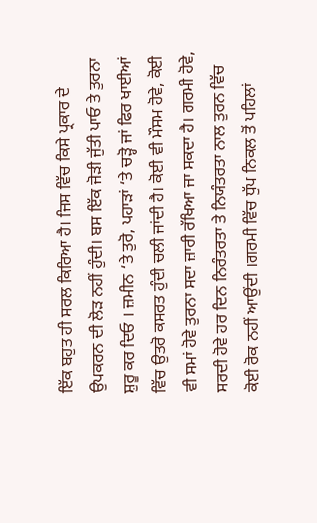ਇੱਕ ਬਹੁਤ ਹੀ ਸਰਲ ਕਿਰਿਆ ਹੈ। ਜਿਸ ਵਿੱਚ ਕਿਸੇ ਪ੍ਰਕਾਰ ਦੇ ਉਪਕਰਨ ਦੀ ਲੋੜ ਨਹੀਂ ਹੁੰਦੀ। ਬਸ ਇੱਕ ਜੋੜੀ ਜੁੱਤੀ ਪਾਓ ਤੇ ਤੁਰਨਾ ਸ਼ੁਰੂ ਕਰ ਦਿਓ । ਜ਼ਮੀਨ ‘ਤੇ ਤੁਰੋ, ਪਹਾੜਾਂ ‘ਤੇ ਚੜ੍ਹੋ ਜਾਂ ਫਿਰ ਖਾਈਆਂ ਵਿੱਚ ਉਤਰੋ ਕਸਰਤ ਹੁੰਦੀ ਚਲੀ ਜਾਂਦੀ ਹੈ। ਕੋਈ ਵੀ ਮੌਸਮ ਹੋਵੇ, ਕੋਈ ਵੀ ਸਮਾਂ ਹੋਵੇ ਤੁਰਨਾ ਸਦਾ ਜ਼ਾਰੀ ਰੱਖਿਆ ਜਾ ਸਕਦਾ ਹੈ। ਗਰਮੀ ਹੋਵੇ, ਸਰਦੀ ਹੋਵੇ ਹਰ ਦਿਨ ਨਿਰੰਤਰਤਾ ਤੇ ਨਿਯੰਤਰਤਾ ਨਾਲ ਤੁਰਨ ਵਿੱਚ ਕੋਈ ਰੋਕ ਨਹੀਂ ਆਉਂਦੀ ।ਗਰਮੀ ਵਿੱਚ ਧੁੱਪ ਨਿਕਲ ਤੋਂ ਪਹਿਲਾਂ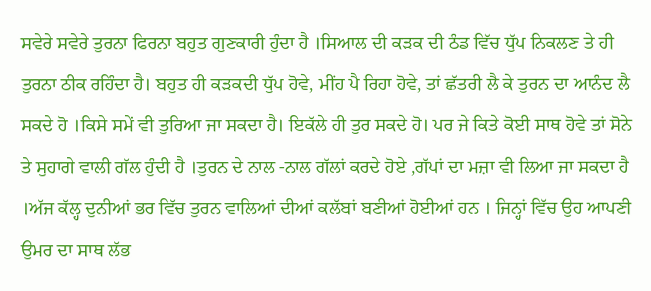ਸਵੇਰੇ ਸਵੇਰੇ ਤੁਰਨਾ ਫਿਰਨਾ ਬਹੁਤ ਗੁਣਕਾਰੀ ਹੁੰਦਾ ਹੈ ।ਸਿਆਲ ਦੀ ਕੜਕ ਦੀ ਠੰਡ ਵਿੱਚ ਧੁੱਪ ਨਿਕਲਣ ਤੇ ਹੀ ਤੁਰਨਾ ਠੀਕ ਰਹਿੰਦਾ ਹੈ। ਬਹੁਤ ਹੀ ਕੜਕਦੀ ਧੁੱਪ ਹੋਵੇ, ਮੀਂਹ ਪੈ ਰਿਹਾ ਹੋਵੇ, ਤਾਂ ਛੱਤਰੀ ਲੈ ਕੇ ਤੁਰਨ ਦਾ ਆਨੰਦ ਲੈ ਸਕਦੇ ਹੋ ।ਕਿਸੇ ਸਮੇਂ ਵੀ ਤੁਰਿਆ ਜਾ ਸਕਦਾ ਹੈ। ਇਕੱਲੇ ਹੀ ਤੁਰ ਸਕਦੇ ਹੋ। ਪਰ ਜੇ ਕਿਤੇ ਕੋਈ ਸਾਥ ਹੋਵੇ ਤਾਂ ਸੋਨੇ ਤੇ ਸੁਹਾਗੇ ਵਾਲੀ ਗੱਲ ਹੁੰਦੀ ਹੈ ।ਤੁਰਨ ਦੇ ਨਾਲ -ਨਾਲ ਗੱਲਾਂ ਕਰਦੇ ਹੋਏ ,ਗੱਪਾਂ ਦਾ ਮਜ਼ਾ ਵੀ ਲਿਆ ਜਾ ਸਕਦਾ ਹੈ ।ਅੱਜ ਕੱਲ੍ਹ ਦੁਨੀਆਂ ਭਰ ਵਿੱਚ ਤੁਰਨ ਵਾਲਿਆਂ ਦੀਆਂ ਕਲੱਬਾਂ ਬਣੀਆਂ ਹੋਈਆਂ ਹਨ । ਜਿਨ੍ਹਾਂ ਵਿੱਚ ਉਹ ਆਪਣੀ ਉਮਰ ਦਾ ਸਾਥ ਲੱਭ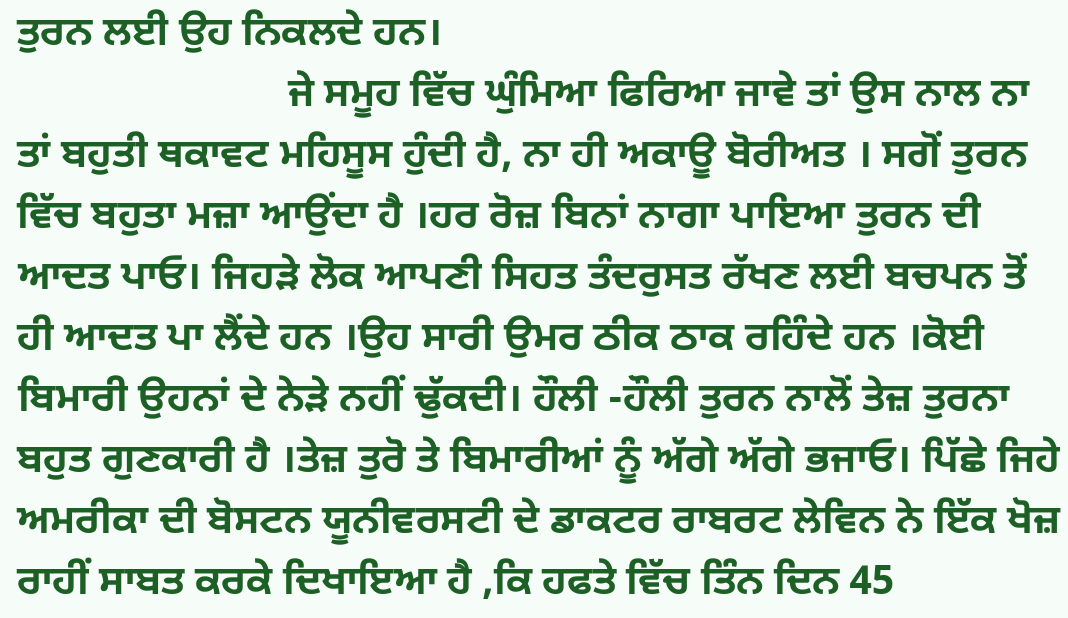ਤੁਰਨ ਲਈ ਉਹ ਨਿਕਲਦੇ ਹਨ।
                          ਜੇ ਸਮੂਹ ਵਿੱਚ ਘੁੰਮਿਆ ਫਿਰਿਆ ਜਾਵੇ ਤਾਂ ਉਸ ਨਾਲ ਨਾ ਤਾਂ ਬਹੁਤੀ ਥਕਾਵਟ ਮਹਿਸੂਸ ਹੁੰਦੀ ਹੈ, ਨਾ ਹੀ ਅਕਾਊ ਬੋਰੀਅਤ । ਸਗੋਂ ਤੁਰਨ ਵਿੱਚ ਬਹੁਤਾ ਮਜ਼ਾ ਆਉਂਦਾ ਹੈ ।ਹਰ ਰੋਜ਼ ਬਿਨਾਂ ਨਾਗਾ ਪਾਇਆ ਤੁਰਨ ਦੀ ਆਦਤ ਪਾਓ। ਜਿਹੜੇ ਲੋਕ ਆਪਣੀ ਸਿਹਤ ਤੰਦਰੁਸਤ ਰੱਖਣ ਲਈ ਬਚਪਨ ਤੋਂ ਹੀ ਆਦਤ ਪਾ ਲੈਂਦੇ ਹਨ ।ਉਹ ਸਾਰੀ ਉਮਰ ਠੀਕ ਠਾਕ ਰਹਿੰਦੇ ਹਨ ।ਕੋਈ ਬਿਮਾਰੀ ਉਹਨਾਂ ਦੇ ਨੇੜੇ ਨਹੀਂ ਢੁੱਕਦੀ। ਹੌਲੀ -ਹੌਲੀ ਤੁਰਨ ਨਾਲੋਂ ਤੇਜ਼ ਤੁਰਨਾ ਬਹੁਤ ਗੁਣਕਾਰੀ ਹੈ ।ਤੇਜ਼ ਤੁਰੋ ਤੇ ਬਿਮਾਰੀਆਂ ਨੂੰ ਅੱਗੇ ਅੱਗੇ ਭਜਾਓ। ਪਿੱਛੇ ਜਿਹੇ ਅਮਰੀਕਾ ਦੀ ਬੋਸਟਨ ਯੂਨੀਵਰਸਟੀ ਦੇ ਡਾਕਟਰ ਰਾਬਰਟ ਲੇਵਿਨ ਨੇ ਇੱਕ ਖੋਜ਼ ਰਾਹੀਂ ਸਾਬਤ ਕਰਕੇ ਦਿਖਾਇਆ ਹੈ ,ਕਿ ਹਫਤੇ ਵਿੱਚ ਤਿੰਨ ਦਿਨ 45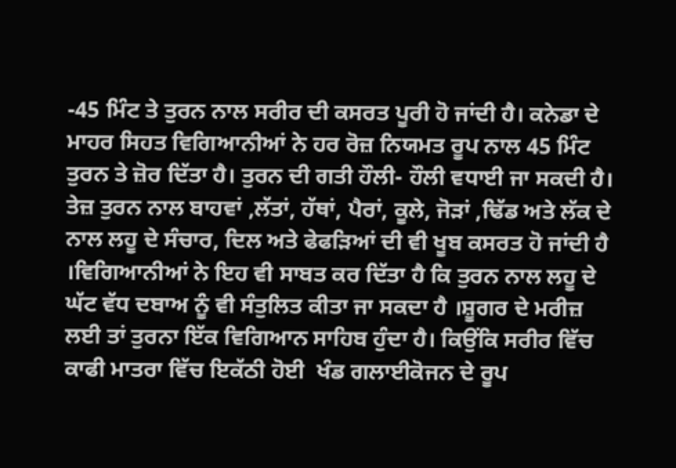-45 ਮਿੰਟ ਤੇ ਤੁਰਨ ਨਾਲ ਸਰੀਰ ਦੀ ਕਸਰਤ ਪੂਰੀ ਹੋ ਜਾਂਦੀ ਹੈ। ਕਨੇਡਾ ਦੇ ਮਾਹਰ ਸਿਹਤ ਵਿਗਿਆਨੀਆਂ ਨੇ ਹਰ ਰੋਜ਼ ਨਿਯਮਤ ਰੂਪ ਨਾਲ 45 ਮਿੰਟ ਤੁਰਨ ਤੇ ਜ਼ੋਰ ਦਿੱਤਾ ਹੈ। ਤੁਰਨ ਦੀ ਗਤੀ ਹੌਲੀ- ਹੌਲੀ ਵਧਾਈ ਜਾ ਸਕਦੀ ਹੈ। ਤੇਜ਼ ਤੁਰਨ ਨਾਲ ਬਾਹਵਾਂ ,ਲੱਤਾਂ, ਹੱਥਾਂ, ਪੈਰਾਂ, ਕੂਲੇ, ਜੋੜਾਂ ,ਢਿੱਡ ਅਤੇ ਲੱਕ ਦੇ ਨਾਲ ਲਹੂ ਦੇ ਸੰਚਾਰ, ਦਿਲ ਅਤੇ ਫੇਫੜਿਆਂ ਦੀ ਵੀ ਖੂਬ ਕਸਰਤ ਹੋ ਜਾਂਦੀ ਹੈ ।ਵਿਗਿਆਨੀਆਂ ਨੇ ਇਹ ਵੀ ਸਾਬਤ ਕਰ ਦਿੱਤਾ ਹੈ ਕਿ ਤੁਰਨ ਨਾਲ ਲਹੂ ਦੇ ਘੱਟ ਵੱਧ ਦਬਾਅ ਨੂੰ ਵੀ ਸੰਤੁਲਿਤ ਕੀਤਾ ਜਾ ਸਕਦਾ ਹੈ ।ਸ਼ੂਗਰ ਦੇ ਮਰੀਜ਼ ਲਈ ਤਾਂ ਤੁਰਨਾ ਇੱਕ ਵਿਗਿਆਨ ਸਾਹਿਬ ਹੁੰਦਾ ਹੈ। ਕਿਉਂਕਿ ਸਰੀਰ ਵਿੱਚ ਕਾਫੀ ਮਾਤਰਾ ਵਿੱਚ ਇਕੱਠੀ ਹੋਈ  ਖੰਡ ਗਲਾਈਕੋਜਨ ਦੇ ਰੂਪ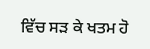ਵਿੱਚ ਸੜ ਕੇ ਖਤਮ ਹੋ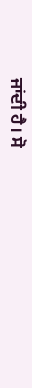ਜਾਂਦੀ ਹੈ। ਸੋ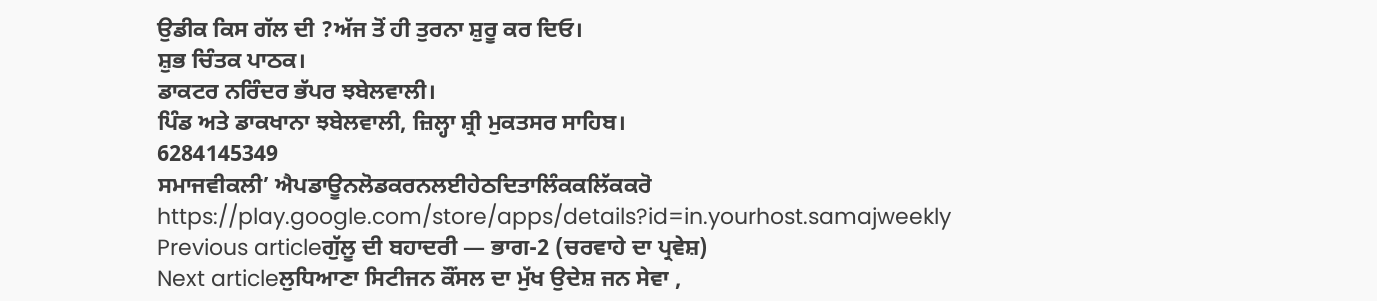ਉਡੀਕ ਕਿਸ ਗੱਲ ਦੀ ?ਅੱਜ ਤੋਂ ਹੀ ਤੁਰਨਾ ਸ਼ੁਰੂ ਕਰ ਦਿਓ।
ਸ਼ੁਭ ਚਿੰਤਕ ਪਾਠਕ।
ਡਾਕਟਰ ਨਰਿੰਦਰ ਭੱਪਰ ਝਬੇਲਵਾਲੀ।
ਪਿੰਡ ਅਤੇ ਡਾਕਖਾਨਾ ਝਬੇਲਵਾਲੀ, ਜ਼ਿਲ੍ਹਾ ਸ਼੍ਰੀ ਮੁਕਤਸਰ ਸਾਹਿਬ।
6284145349
ਸਮਾਜਵੀਕਲੀ’ ਐਪਡਾਊਨਲੋਡਕਰਨਲਈਹੇਠਦਿਤਾਲਿੰਕਕਲਿੱਕਕਰੋ
https://play.google.com/store/apps/details?id=in.yourhost.samajweekly
Previous articleਗੁੱਲੂ ਦੀ ਬਹਾਦਰੀ — ਭਾਗ-2 (ਚਰਵਾਹੇ ਦਾ ਪ੍ਰਵੇਸ਼)
Next articleਲੁਧਿਆਣਾ ਸਿਟੀਜਨ ਕੌਂਸਲ ਦਾ ਮੁੱਖ ਉਦੇਸ਼ ਜਨ ਸੇਵਾ ,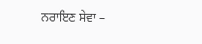ਨਰਾਇਣ ਸੇਵਾ –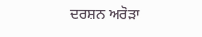ਦਰਸ਼ਨ ਅਰੋੜਾ